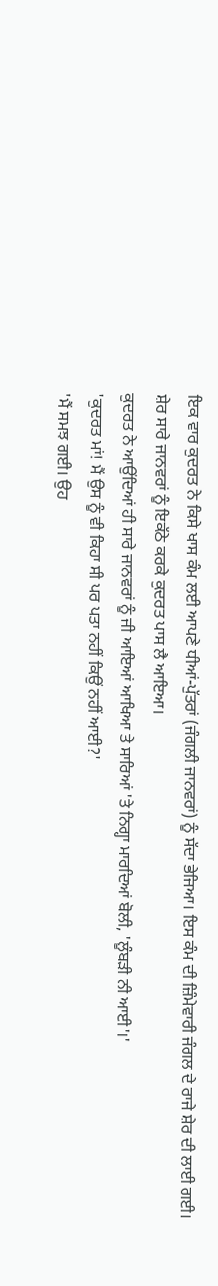ਇਕ ਵਾਰ ਕੁਦਰਤ ਨੇ ਕਿਸੇ ਖਾਸ ਕੰਮ ਲਈ ਆਪਣੇ ਧੀਆਂ-ਪੁੱਤਰਾਂ (ਜੰਗਲੀ ਜਾਨਵਰਾਂ) ਨੂੰ ਸੱਦਾ ਭੇਜਿਆ। ਇਸ ਕੰਮ ਦੀ ਜ਼ਿੰਮੇਵਾਰੀ ਜੰਗਲ ਦੇ ਰਾਜੇ ਸ਼ੇਰ ਦੀ ਲਾਈ ਗਈ। ਸ਼ੇਰ ਸਾਰੇ ਜਾਨਵਰਾਂ ਨੂੰ ਇਕੱਠੇ ਕਰਕੇ ਕੁਦਰਤ ਪਾਸ ਲੈ ਆਇਆ।
ਕੁਦਰਤ ਨੇ ਆਉਂਦਿਆਂ ਹੀ ਸਾਰੇ ਜਾਨਵਰਾਂ ਨੂੰ ਜੀ ਆਇਆਂ ਆਖਿਆ ਤੇ ਸਾਰਿਆਂ 'ਤੇ ਨਿਗ੍ਹਾ ਮਾਰਦਿਆਂ ਬੋਲੀ, 'ਲੂੰਬੜੀ ਨੀ ਆਈ'।'
'ਕੁਦਰਤ ਮਾਂ! ਮੈਂ ਉਸ ਨੂੰ ਵੀ ਕਿਹਾ ਸੀ ਪਰ ਪਤਾ ਨਹੀਂ ਕਿਉਂ ਨਹੀਂ ਆਈ?'
'ਮੈਂ ਸਮਝ ਗਈ। ਉਹ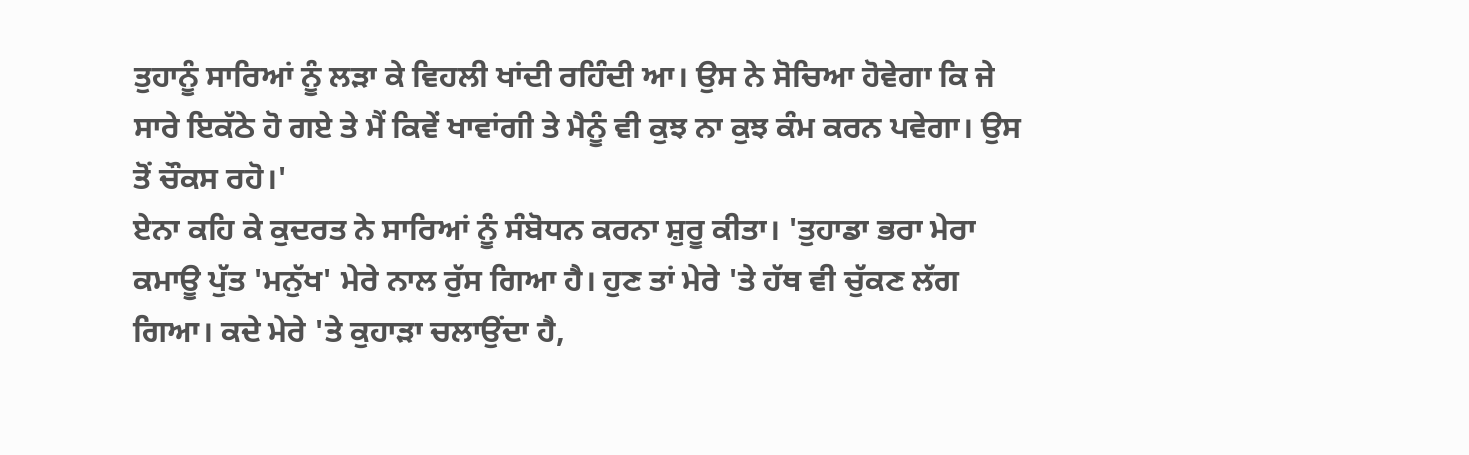ਤੁਹਾਨੂੰ ਸਾਰਿਆਂ ਨੂੰ ਲੜਾ ਕੇ ਵਿਹਲੀ ਖਾਂਦੀ ਰਹਿੰਦੀ ਆ। ਉਸ ਨੇ ਸੋਚਿਆ ਹੋਵੇਗਾ ਕਿ ਜੇ ਸਾਰੇ ਇਕੱਠੇ ਹੋ ਗਏ ਤੇ ਮੈਂ ਕਿਵੇਂ ਖਾਵਾਂਗੀ ਤੇ ਮੈਨੂੰ ਵੀ ਕੁਝ ਨਾ ਕੁਝ ਕੰਮ ਕਰਨ ਪਵੇਗਾ। ਉਸ ਤੋਂ ਚੌਕਸ ਰਹੋ।'
ਏਨਾ ਕਹਿ ਕੇ ਕੁਦਰਤ ਨੇ ਸਾਰਿਆਂ ਨੂੰ ਸੰਬੋਧਨ ਕਰਨਾ ਸ਼ੁਰੂ ਕੀਤਾ। 'ਤੁਹਾਡਾ ਭਰਾ ਮੇਰਾ ਕਮਾਊ ਪੁੱਤ 'ਮਨੁੱਖ' ਮੇਰੇ ਨਾਲ ਰੁੱਸ ਗਿਆ ਹੈ। ਹੁਣ ਤਾਂ ਮੇਰੇ 'ਤੇ ਹੱਥ ਵੀ ਚੁੱਕਣ ਲੱਗ ਗਿਆ। ਕਦੇ ਮੇਰੇ 'ਤੇ ਕੁਹਾੜਾ ਚਲਾਉਂਦਾ ਹੈ,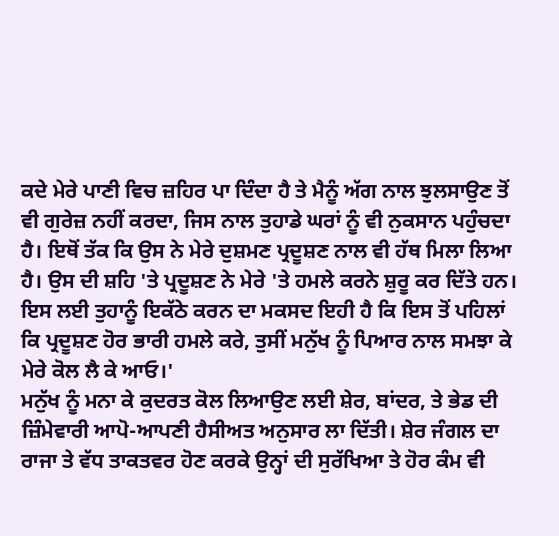ਕਦੇ ਮੇਰੇ ਪਾਣੀ ਵਿਚ ਜ਼ਹਿਰ ਪਾ ਦਿੰਦਾ ਹੈ ਤੇ ਮੈਨੂੰ ਅੱਗ ਨਾਲ ਝੁਲਸਾਉਣ ਤੋਂ ਵੀ ਗੁਰੇਜ਼ ਨਹੀਂ ਕਰਦਾ, ਜਿਸ ਨਾਲ ਤੁਹਾਡੇ ਘਰਾਂ ਨੂੰ ਵੀ ਨੁਕਸਾਨ ਪਹੁੰਚਦਾ ਹੈ। ਇਥੋਂ ਤੱਕ ਕਿ ਉਸ ਨੇ ਮੇਰੇ ਦੁਸ਼ਮਣ ਪ੍ਰਦੂਸ਼ਣ ਨਾਲ ਵੀ ਹੱਥ ਮਿਲਾ ਲਿਆ ਹੈ। ਉਸ ਦੀ ਸ਼ਹਿ 'ਤੇ ਪ੍ਰਦੂਸ਼ਣ ਨੇ ਮੇਰੇ 'ਤੇ ਹਮਲੇ ਕਰਨੇ ਸ਼ੁਰੂ ਕਰ ਦਿੱਤੇ ਹਨ। ਇਸ ਲਈ ਤੁਹਾਨੂੰ ਇਕੱਠੇ ਕਰਨ ਦਾ ਮਕਸਦ ਇਹੀ ਹੈ ਕਿ ਇਸ ਤੋਂ ਪਹਿਲਾਂ ਕਿ ਪ੍ਰਦੂਸ਼ਣ ਹੋਰ ਭਾਰੀ ਹਮਲੇ ਕਰੇ, ਤੁਸੀਂ ਮਨੁੱਖ ਨੂੰ ਪਿਆਰ ਨਾਲ ਸਮਝਾ ਕੇ ਮੇਰੇ ਕੋਲ ਲੈ ਕੇ ਆਓ।'
ਮਨੁੱਖ ਨੂੰ ਮਨਾ ਕੇ ਕੁਦਰਤ ਕੋਲ ਲਿਆਉਣ ਲਈ ਸ਼ੇਰ, ਬਾਂਦਰ, ਤੇ ਭੇਡ ਦੀ ਜ਼ਿੰਮੇਵਾਰੀ ਆਪੋ-ਆਪਣੀ ਹੈਸੀਅਤ ਅਨੁਸਾਰ ਲਾ ਦਿੱਤੀ। ਸ਼ੇਰ ਜੰਗਲ ਦਾ ਰਾਜਾ ਤੇ ਵੱਧ ਤਾਕਤਵਰ ਹੋਣ ਕਰਕੇ ਉਨ੍ਹਾਂ ਦੀ ਸੁਰੱਖਿਆ ਤੇ ਹੋਰ ਕੰਮ ਵੀ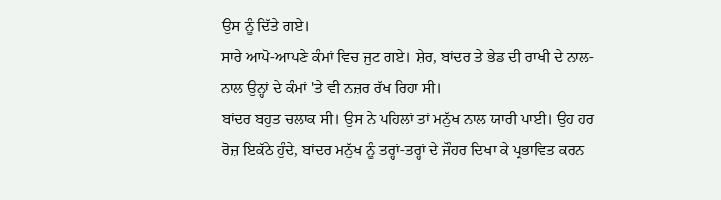ਉਸ ਨੂੰ ਦਿੱਤੇ ਗਏ।
ਸਾਰੇ ਆਪੋ-ਆਪਣੇ ਕੰਮਾਂ ਵਿਚ ਜੁਟ ਗਏ। ਸ਼ੇਰ, ਬਾਂਦਰ ਤੇ ਭੇਡ ਦੀ ਰਾਖੀ ਦੇ ਨਾਲ-ਨਾਲ ਉਨ੍ਹਾਂ ਦੇ ਕੰਮਾਂ 'ਤੇ ਵੀ ਨਜ਼ਰ ਰੱਖ ਰਿਹਾ ਸੀ।
ਬਾਂਦਰ ਬਹੁਤ ਚਲਾਕ ਸੀ। ਉਸ ਨੇ ਪਹਿਲਾਂ ਤਾਂ ਮਨੁੱਖ ਨਾਲ ਯਾਰੀ ਪਾਈ। ਉਹ ਹਰ ਰੋਜ਼ ਇਕੱਠੇ ਹੁੰਦੇ, ਬਾਂਦਰ ਮਨੁੱਖ ਨੂੰ ਤਰ੍ਹਾਂ-ਤਰ੍ਹਾਂ ਦੇ ਜੌਹਰ ਦਿਖਾ ਕੇ ਪ੍ਰਭਾਵਿਤ ਕਰਨ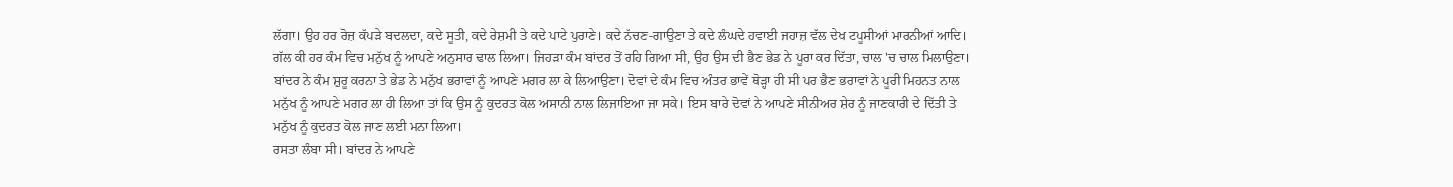ਲੱਗਾ। ਉਹ ਹਰ ਰੋਜ਼ ਕੱਪੜੇ ਬਦਲਦਾ, ਕਦੇ ਸੂਤੀ, ਕਦੇ ਰੇਸ਼ਮੀ ਤੇ ਕਦੇ ਪਾਟੇ ਪੁਰਾਣੇ। ਕਦੇ ਨੱਚਣ-ਗਾਉਣਾ ਤੇ ਕਦੇ ਲੰਘਦੇ ਹਵਾਈ ਜਹਾਜ਼ ਵੱਲ ਦੇਖ ਟਪੂਸੀਆਂ ਮਾਰਨੀਆਂ ਆਦਿ। ਗੱਲ ਕੀ ਹਰ ਕੰਮ ਵਿਚ ਮਨੁੱਖ ਨੂੰ ਆਪਣੇ ਅਨੁਸਾਰ ਢਾਲ ਲਿਆ। ਜਿਹੜਾ ਕੰਮ ਬਾਂਦਰ ਤੋਂ ਰਹਿ ਗਿਆ ਸੀ, ਉਹ ਉਸ ਦੀ ਭੈਣ ਭੇਡ ਨੇ ਪੂਰਾ ਕਰ ਦਿੱਤਾ, ਚਾਲ 'ਚ ਚਾਲ ਮਿਲਾਉਣਾ। ਬਾਂਦਰ ਨੇ ਕੰਮ ਸ਼ੁਰੂ ਕਰਨਾ ਤੇ ਭੇਡ ਨੇ ਮਨੁੱਖ ਭਰਾਵਾਂ ਨੂੰ ਆਪਣੇ ਮਗਰ ਲਾ ਕੇ ਲਿਆਉਣਾ। ਦੋਵਾਂ ਦੇ ਕੰਮ ਵਿਚ ਅੰਤਰ ਭਾਵੇਂ ਥੋੜ੍ਹਾ ਹੀ ਸੀ ਪਰ ਭੈਣ ਭਰਾਵਾਂ ਨੇ ਪੂਰੀ ਮਿਹਨਤ ਨਾਲ ਮਨੁੱਖ ਨੂੰ ਆਪਣੇ ਮਗਰ ਲਾ ਹੀ ਲਿਆ ਤਾਂ ਕਿ ਉਸ ਨੂੰ ਕੁਦਰਤ ਕੋਲ ਅਸਾਨੀ ਨਾਲ ਲਿਜਾਇਆ ਜਾ ਸਕੇ। ਇਸ ਬਾਰੇ ਦੋਵਾਂ ਨੇ ਆਪਣੇ ਸੀਨੀਅਰ ਸ਼ੇਰ ਨੂੰ ਜਾਣਕਾਰੀ ਦੇ ਦਿੱਤੀ ਤੇ ਮਨੁੱਖ ਨੂੰ ਕੁਦਰਤ ਕੋਲ ਜਾਣ ਲਈ ਮਨਾ ਲਿਆ।
ਰਸਤਾ ਲੰਬਾ ਸੀ। ਬਾਂਦਰ ਨੇ ਆਪਣੇ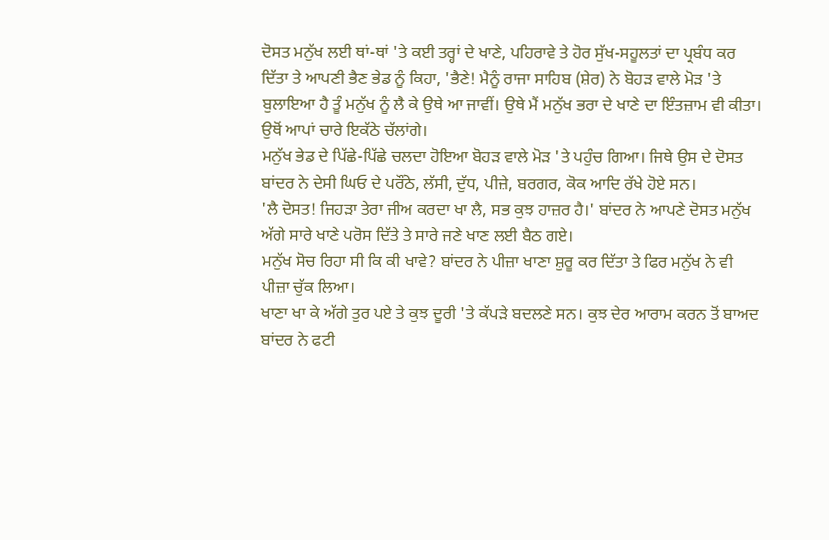ਦੋਸਤ ਮਨੁੱਖ ਲਈ ਥਾਂ-ਥਾਂ 'ਤੇ ਕਈ ਤਰ੍ਹਾਂ ਦੇ ਖਾਣੇ, ਪਹਿਰਾਵੇ ਤੇ ਹੋਰ ਸੁੱਖ-ਸਹੂਲਤਾਂ ਦਾ ਪ੍ਰਬੰਧ ਕਰ ਦਿੱਤਾ ਤੇ ਆਪਣੀ ਭੈਣ ਭੇਡ ਨੂੰ ਕਿਹਾ, 'ਭੈਣੇ! ਮੈਨੂੰ ਰਾਜਾ ਸਾਹਿਬ (ਸ਼ੇਰ) ਨੇ ਬੋਹੜ ਵਾਲੇ ਮੋੜ 'ਤੇ ਬੁਲਾਇਆ ਹੈ ਤੂੰ ਮਨੁੱਖ ਨੂੰ ਲੈ ਕੇ ਉਥੇ ਆ ਜਾਵੀਂ। ਉਥੇ ਮੈਂ ਮਨੁੱਖ ਭਰਾ ਦੇ ਖਾਣੇ ਦਾ ਇੰਤਜ਼ਾਮ ਵੀ ਕੀਤਾ। ਉਥੋਂ ਆਪਾਂ ਚਾਰੇ ਇਕੱਠੇ ਚੱਲਾਂਗੇ।
ਮਨੁੱਖ ਭੇਡ ਦੇ ਪਿੱਛੇ-ਪਿੱਛੇ ਚਲਦਾ ਹੋਇਆ ਬੋਹੜ ਵਾਲੇ ਮੋੜ 'ਤੇ ਪਹੁੰਚ ਗਿਆ। ਜਿਥੇ ਉਸ ਦੇ ਦੋਸਤ ਬਾਂਦਰ ਨੇ ਦੇਸੀ ਘਿਓ ਦੇ ਪਰੌਂਠੇ, ਲੱਸੀ, ਦੁੱਧ, ਪੀਜ਼ੇ, ਬਰਗਰ, ਕੋਕ ਆਦਿ ਰੱਖੇ ਹੋਏ ਸਨ।
'ਲੈ ਦੋਸਤ! ਜਿਹੜਾ ਤੇਰਾ ਜੀਅ ਕਰਦਾ ਖਾ ਲੈ, ਸਭ ਕੁਝ ਹਾਜ਼ਰ ਹੈ।' ਬਾਂਦਰ ਨੇ ਆਪਣੇ ਦੋਸਤ ਮਨੁੱਖ ਅੱਗੇ ਸਾਰੇ ਖਾਣੇ ਪਰੋਸ ਦਿੱਤੇ ਤੇ ਸਾਰੇ ਜਣੇ ਖਾਣ ਲਈ ਬੈਠ ਗਏ।
ਮਨੁੱਖ ਸੋਚ ਰਿਹਾ ਸੀ ਕਿ ਕੀ ਖਾਵੇ? ਬਾਂਦਰ ਨੇ ਪੀਜ਼ਾ ਖਾਣਾ ਸ਼ੁਰੂ ਕਰ ਦਿੱਤਾ ਤੇ ਫਿਰ ਮਨੁੱਖ ਨੇ ਵੀ ਪੀਜ਼ਾ ਚੁੱਕ ਲਿਆ।
ਖਾਣਾ ਖਾ ਕੇ ਅੱਗੇ ਤੁਰ ਪਏ ਤੇ ਕੁਝ ਦੂਰੀ 'ਤੇ ਕੱਪੜੇ ਬਦਲਣੇ ਸਨ। ਕੁਝ ਦੇਰ ਆਰਾਮ ਕਰਨ ਤੋਂ ਬਾਅਦ ਬਾਂਦਰ ਨੇ ਫਟੀ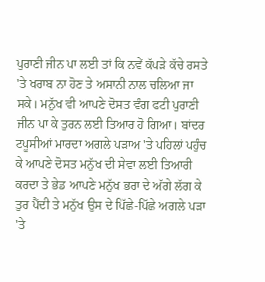ਪੁਰਾਣੀ ਜੀਨ ਪਾ ਲਈ ਤਾਂ ਕਿ ਨਵੇਂ ਕੱਪੜੇ ਕੱਚੇ ਰਸਤੇ 'ਤੇ ਖਰਾਬ ਨਾ ਹੋਣ ਤੇ ਅਸਾਨੀ ਨਾਲ ਚਲਿਆ ਜਾ ਸਕੇ। ਮਨੁੱਖ ਵੀ ਆਪਣੇ ਦੋਸਤ ਵੰਗ ਫਟੀ ਪੁਰਾਣੀ ਜੀਨ ਪਾ ਕੇ ਤੁਰਨ ਲਈ ਤਿਆਰ ਹੋ ਗਿਆ। ਬਾਂਦਰ ਟਪੂਸੀਆਂ ਮਾਰਦਾ ਅਗਲੇ ਪੜਾਅ 'ਤੇ ਪਹਿਲਾਂ ਪਹੁੰਚ ਕੇ ਆਪਣੇ ਦੋਸਤ ਮਨੁੱਖ ਦੀ ਸੇਵਾ ਲਈ ਤਿਆਰੀ ਕਰਦਾ ਤੇ ਭੇਡ ਆਪਣੇ ਮਨੁੱਖ ਭਰਾ ਦੇ ਅੱਗੇ ਲੱਗ ਕੇ ਤੁਰ ਪੈਂਦੀ ਤੇ ਮਨੁੱਖ ਉਸ ਦੇ ਪਿੱਛੇ-ਪਿੱਛੇ ਅਗਲੇ ਪੜਾ 'ਤੇ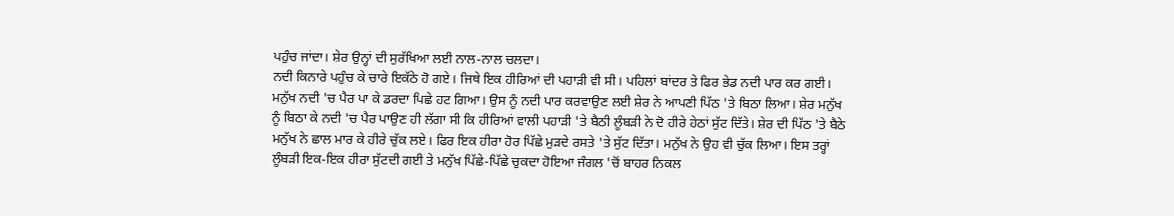ਪਹੁੰਚ ਜਾਂਦਾ। ਸ਼ੇਰ ਉਨ੍ਹਾਂ ਦੀ ਸੁਰੱਖਿਆ ਲਈ ਨਾਲ-ਨਾਲ ਚਲਦਾ।
ਨਦੀ ਕਿਨਾਰੇ ਪਹੁੰਚ ਕੇ ਚਾਰੇ ਇਕੱਠੇ ਹੋ ਗਏ। ਜਿਥੇ ਇਕ ਹੀਰਿਆਂ ਦੀ ਪਹਾੜੀ ਵੀ ਸੀ। ਪਹਿਲਾਂ ਬਾਂਦਰ ਤੇ ਫਿਰ ਭੇਡ ਨਦੀ ਪਾਰ ਕਰ ਗਈ। ਮਨੁੱਖ ਨਦੀ 'ਚ ਪੈਰ ਪਾ ਕੇ ਡਰਦਾ ਪਿਛੇ ਹਟ ਗਿਆ। ਉਸ ਨੂੰ ਨਦੀ ਪਾਰ ਕਰਵਾਉਣ ਲਈ ਸ਼ੇਰ ਨੇ ਆਪਣੀ ਪਿੱਠ 'ਤੇ ਬਿਠਾ ਲਿਆ। ਸ਼ੇਰ ਮਨੁੱਖ ਨੂੰ ਬਿਠਾ ਕੇ ਨਦੀ 'ਚ ਪੈਰ ਪਾਉਣ ਹੀ ਲੱਗਾ ਸੀ ਕਿ ਹੀਰਿਆਂ ਵਾਲੀ ਪਹਾੜੀ 'ਤੇ ਬੈਠੀ ਲੂੰਬੜੀ ਨੇ ਦੋ ਹੀਰੇ ਹੇਠਾਂ ਸੁੱਟ ਦਿੱਤੇ। ਸ਼ੇਰ ਦੀ ਪਿੱਠ 'ਤੇ ਬੈਠੇ ਮਨੁੱਖ ਨੇ ਛਾਲ ਮਾਰ ਕੇ ਹੀਰੇ ਚੁੱਕ ਲਏ। ਫਿਰ ਇਕ ਹੀਰਾ ਹੋਰ ਪਿੱਛੇ ਮੁੜਦੇ ਰਸਤੇ 'ਤੇ ਸੁੱਟ ਦਿੱਤਾ। ਮਨੁੱਖ ਨੇ ਉਹ ਵੀ ਚੁੱਕ ਲਿਆ। ਇਸ ਤਰ੍ਹਾਂ ਲੂੰਬੜੀ ਇਕ-ਇਕ ਹੀਰਾ ਸੁੱਟਦੀ ਗਈ ਤੇ ਮਨੁੱਖ ਪਿੱਛੇ-ਪਿੱਛੇ ਚੁਕਦਾ ਹੋਇਆ ਜੰਗਲ 'ਚੋਂ ਬਾਹਰ ਨਿਕਲ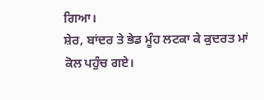ਗਿਆ।
ਸ਼ੇਰ, ਬਾਂਦਰ ਤੇ ਭੇਡ ਮੂੰਹ ਲਟਕਾ ਕੇ ਕੁਦਰਤ ਮਾਂ ਕੋਲ ਪਹੁੰਚ ਗਏ।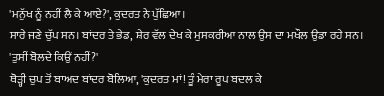'ਮਨੁੱਖ ਨੂੰ ਨਹੀਂ ਲੈ ਕੇ ਆਏ?', ਕੁਦਰਤ ਨੇ ਪੁੱਛਿਆ।
ਸਾਰੇ ਜਣੇ ਚੁੱਪ ਸਨ। ਬਾਂਦਰ ਤੇ ਭੇਡ, ਸ਼ੇਰ ਵੱਲ ਦੇਖ ਕੇ ਮੁਸਕਰੀਆ ਨਾਲ ਉਸ ਦਾ ਮਖੌਲ ਉਡਾ ਰਹੇ ਸਨ।
'ਤੁਸੀਂ ਬੋਲਦੇ ਕਿਉਂ ਨਹੀਂ?'
ਥੋੜ੍ਹੀ ਚੁਪ ਤੋਂ ਬਾਅਦ ਬਾਂਦਰ ਬੋਲਿਆ, 'ਕੁਦਰਤ ਮਾਂ! ਤੂੰ ਮੇਰਾ ਰੂਪ ਬਦਲ ਕੇ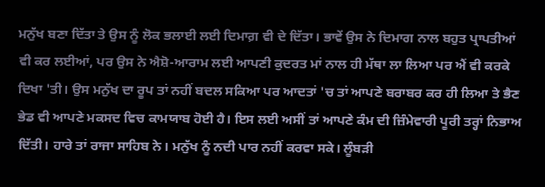ਮਨੁੱਖ ਬਣਾ ਦਿੱਤਾ ਤੇ ਉਸ ਨੂੰ ਲੋਕ ਭਲਾਈ ਲਈ ਦਿਮਾਗ਼ ਵੀ ਦੇ ਦਿੱਤਾ। ਭਾਵੇਂ ਉਸ ਨੇ ਦਿਮਾਗ ਨਾਲ ਬਹੁਤ ਪ੍ਰਾਪਤੀਆਂ ਵੀ ਕਰ ਲਈਆਂ, ਪਰ ਉਸ ਨੇ ਐਸ਼ੋ-ਆਰਾਮ ਲਈ ਆਪਣੀ ਕੁਦਰਤ ਮਾਂ ਨਾਲ ਹੀ ਮੱਥਾ ਲਾ ਲਿਆ ਪਰ ਐਂ ਵੀ ਕਰਕੇ ਦਿਖਾ 'ਤੀ। ਉਸ ਮਨੁੱਖ ਦਾ ਰੂਪ ਤਾਂ ਨਹੀਂ ਬਦਲ ਸਕਿਆ ਪਰ ਆਦਤਾਂ 'ਚ ਤਾਂ ਆਪਣੇ ਬਰਾਬਰ ਕਰ ਹੀ ਲਿਆ ਤੇ ਭੈਣ ਭੇਡ ਵੀ ਆਪਣੇ ਮਕਸਦ ਵਿਚ ਕਾਮਯਾਬ ਹੋਈ ਹੈ। ਇਸ ਲਈ ਅਸੀਂ ਤਾਂ ਆਪਣੇ ਕੰਮ ਦੀ ਜ਼ਿੰਮੇਵਾਰੀ ਪੂਰੀ ਤਰ੍ਹਾਂ ਨਿਭਾਅ ਦਿੱਤੀ। ਹਾਰੇ ਤਾਂ ਰਾਜਾ ਸਾਹਿਬ ਨੇ। ਮਨੁੱਖ ਨੂੰ ਨਦੀ ਪਾਰ ਨਹੀਂ ਕਰਵਾ ਸਕੇ। ਲੂੰਬੜੀ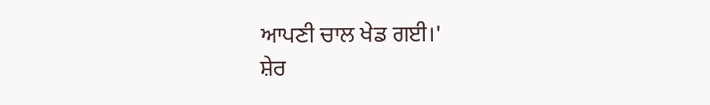ਆਪਣੀ ਚਾਲ ਖੇਡ ਗਈ।'
ਸ਼ੇਰ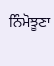ਨਿੰਮੋਝੂਣਾ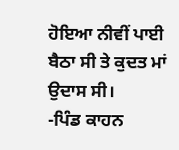ਹੋਇਆ ਨੀਵੀਂ ਪਾਈ ਬੈਠਾ ਸੀ ਤੇ ਕੁਦਤ ਮਾਂ ਉਦਾਸ ਸੀ।
-ਪਿੰਡ ਕਾਹਨ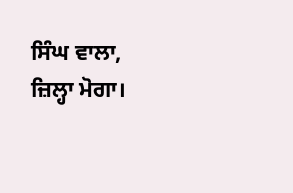ਸਿੰਘ ਵਾਲਾ, ਜ਼ਿਲ੍ਹਾ ਮੋਗਾ।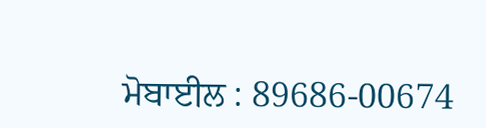ਮੋਬਾਈਲ : 89686-00674